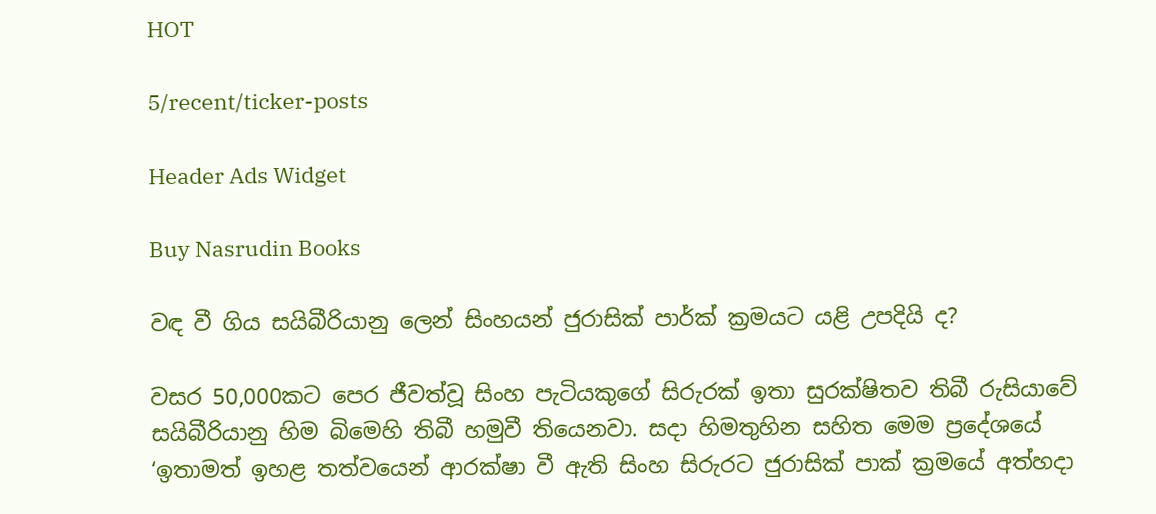HOT

5/recent/ticker-posts

Header Ads Widget

Buy Nasrudin Books

වඳ වී ගිය සයිබීරියානු ලෙන් සිංහයන් ජුරාසික් පාර්ක් ක්‍රමයට යළි උපදියි ද?

වසර 50,000කට පෙර ජීවත්වූ සිංහ පැටියකුගේ සිරුරක් ඉතා සුරක්ෂිතව තිබී රුසියාවේ සයිබීරියානු හිම බිමෙහි තිබී හමුවී තියෙනවා. සදා හිමතුහින සහිත මෙම ප්‍රදේශයේ ‘ඉතාමත් ඉහළ තත්වයෙන් ආරක්ෂා වී ඇති සිංහ සිරුරට ජුරාසික් පාක් ක්‍රමයේ අත්හදා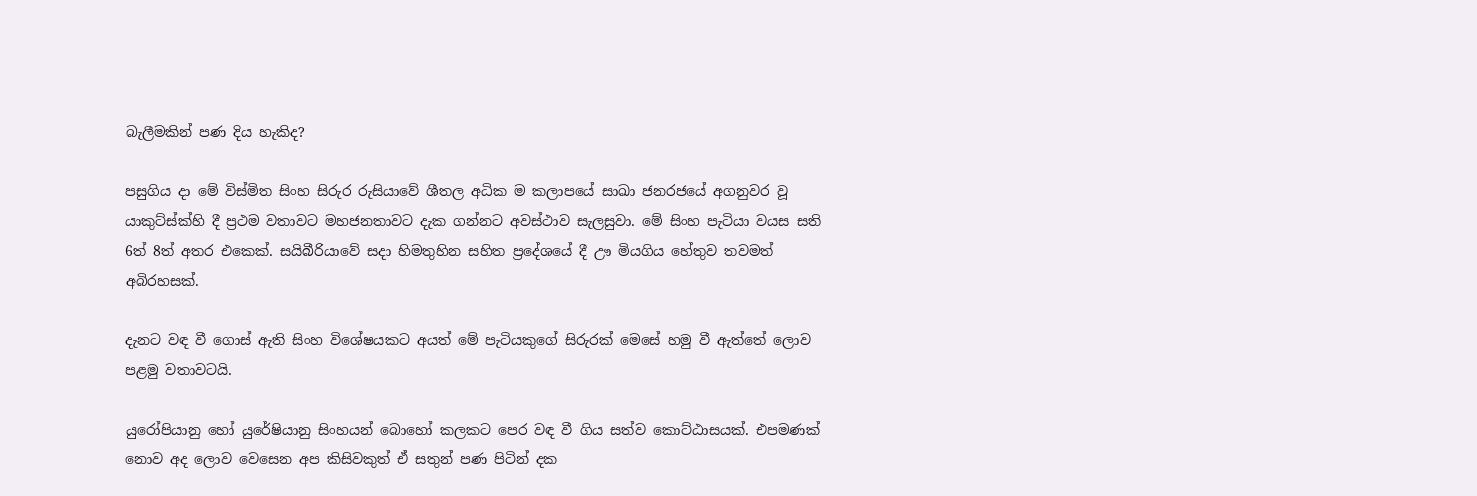බැලීමකින් පණ දිය හැකිද?

පසුගිය දා මේ විස්මිත සිංහ සිරුර රුසියාවේ ශීතල අධික ම කලාපයේ සාඛා ජනරජයේ අගනුවර වූ යාකුට්ස්ක්හි දී ප්‍රථම වතාවට මහජනතාවට දැක ගන්නට අවස්ථාව සැලසුවා. මේ සිංහ පැටියා වයස සති 6ත් 8ත් අතර එකෙක්. සයිබීරියාවේ සදා හිමතුහින සහිත ප්‍රදේශයේ දී ඌ මියගිය හේතුව තවමත් අබිරහසක්.

දැනට වඳ වී ගොස් ඇති සිංහ විශේෂයකට අයත් මේ පැටියකුගේ සිරුරක් මෙසේ හමු වී ඇත්තේ ලොව පළමු වතාවටයි.

යුරෝපියානු හෝ යුරේෂියානු සිංහයන් බොහෝ කලකට පෙර වඳ වී ගිය සත්ව කොට්ඨාසයක්. එපමණක් නොව අද ලොව වෙසෙන අප කිසිවකුත් ඒ සතුන් පණ පිටින් දක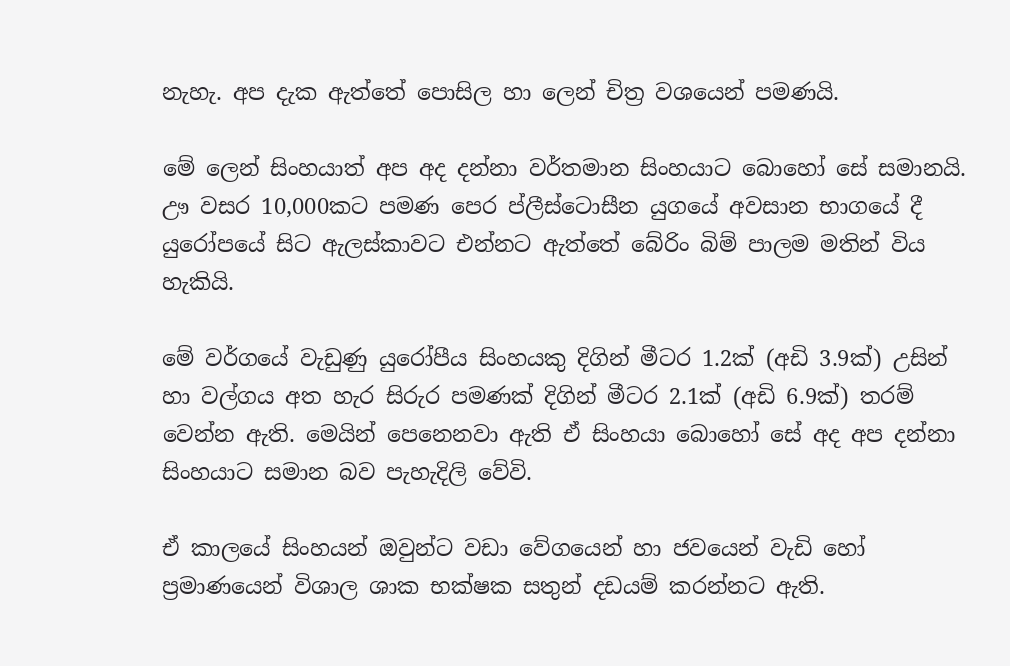නැහැ. අප දැක ඇත්තේ පොසිල හා ලෙන් චිත්‍ර වශයෙන් පමණයි.

මේ ලෙන් සිංහයාත් අප අද දන්නා වර්තමාන සිංහයාට බොහෝ සේ සමානයි. ඌ වසර 10,000කට පමණ පෙර ප්ලීස්ටොසීන යුගයේ අවසාන භාගයේ දී යුරෝපයේ සිට ඇලස්කාවට එන්නට ඇත්තේ බේරිං බිම් පාලම මතින් විය හැකියි.

මේ වර්ගයේ වැඩුණු යුරෝපීය සිංහයකු දිගින් මීටර 1.2ක් (අඩි 3.9ක්) උසින් හා වල්ගය අත හැර සිරුර පමණක් දිගින් මීටර 2.1ක් (අඩි 6.9ක්) තරම් වෙන්න ඇති. මෙයින් පෙනෙනවා ඇති ඒ සිංහයා බොහෝ සේ අද අප දන්නා සිංහයාට සමාන බව පැහැදිලි වේවි.

ඒ කාලයේ සිංහයන් ඔවුන්ට වඩා වේගයෙන් හා ජවයෙන් වැඩි හෝ ප්‍රමාණයෙන් විශාල ශාක භක්ෂක සතුන් දඩයම් කරන්නට ඇති.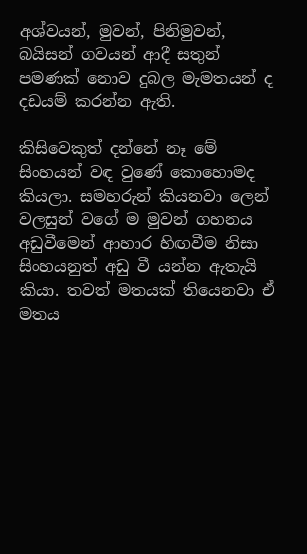අශ්වයන්, මුවන්, පිනිමුවන්, බයිසන් ගවයන් ආදී සතුන් පමණක් නොව දුබල මැමතයන් ද දඩයම් කරන්න ඇති.

කිසිවෙකුත් දන්නේ නෑ මේ සිංහයන් වඳ වුණේ කොහොමද කියලා. සමහරුන් කියනවා ලෙන් වලසුන් වගේ ම මුවන් ගහනය අඩුවීමෙන් ආහාර හිඟවීම නිසා සිංහයනුත් අඩු වී යන්න ඇතැයි කියා. තවත් මතයක් තියෙනවා ඒ මතය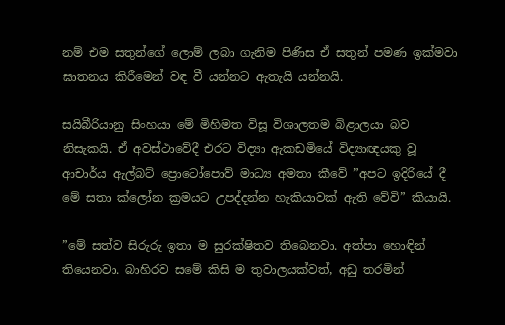නම් එම සතුන්ගේ ලොම් ලබා ගැනිම පිණිස ඒ සතුන් පමණ ඉක්මවා ඝාතනය කිරීමෙන් වඳ වී යන්නට ඇතැයි යන්නයි.

සයිබීරියානු සිංහයා මේ මිහිමත විසූ විශාලතම බිළාලයා බව නිසැකයි. ඒ අවස්ථාවේදී එරට විද්‍යා ඇකඩමියේ විද්‍යාඥයකු වූ ආචාර්ය ඇල්බට් ප්‍රොටෝපොව් මාධ්‍ය අමතා කීවේ ”අපට ඉදිරියේ දී මේ සතා ක්ලෝන ක්‍රමයට උපද්දන්න හැකියාවක් ඇති වේවි” කියායි.

”මේ සත්ව සිරුරු ඉතා ම සුරක්ෂිතව තිබෙනවා. අත්පා හොඳින් තියෙනවා. බාහිරව සමේ කිසි ම තුවාලයක්වත්, අඩු තරමින්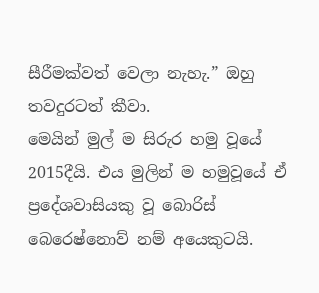සීරීමක්වත් වෙලා නැහැ.” ඔහු තවදුරටත් කීවා.
මෙයින් මුල් ම සිරුර හමු වූයේ 2015දීයි. එය මුලින් ම හමුවූයේ ඒ ප්‍රදේශවාසියකු වූ බොරිස් බෙරෙෂ්නොව් නම් අයෙකුටයි.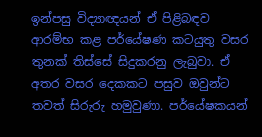ඉන්පසු විද්‍යාඥයන් ඒ පිළිබඳව ආරම්භ කළ පර්යේෂණ කටයුතු වසර තුනක් තිස්සේ සිදුකරනු ලැබුවා. ඒ අතර වසර දෙකකට පසුව ඔවුන්ට තවත් සිරුරු හමුවුණා. පර්යේෂකයන්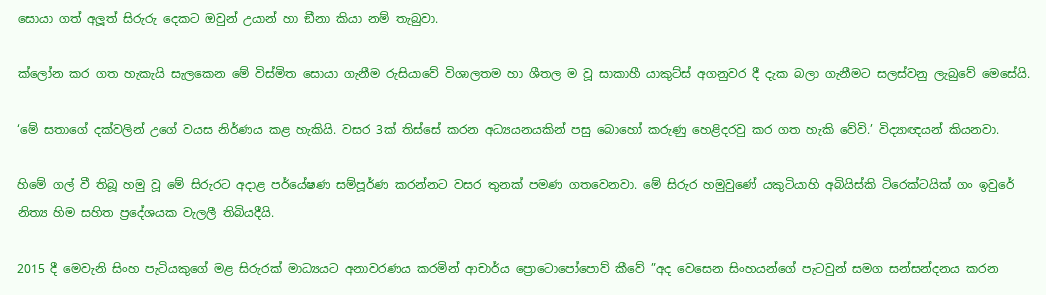සොයා ගත් අලූත් සිරුරු දෙකට ඔවුන් උයාන් හා ඞීනා කියා නම් තැබුවා.

ක්ලෝන කර ගත හැකැයි සැලකෙන මේ විස්මිත සොයා ගැනීම රුසියාවේ විශාලතම හා ශීතල ම වූ සාකාහී යාකුට්ස් අගනුවර දී දැක බලා ගැනීමට සලස්වනු ලැබුවේ මෙසේයි.

‘මේ සතාගේ දක්වලින් උගේ වයස නිර්ණය කළ හැකියි. වසර 3ක් තිස්සේ කරන අධ්‍යයනයකින් පසු බොහෝ කරුණු හෙළිදරවු කර ගත හැකි වේවි.’ විද්‍යාඥයන් කියනවා.

හිමේ ගල් වී තිබූ හමු වූ මේ සිරුරට අදාළ පර්යේෂණ සම්පූර්ණ කරන්නට වසර තුනක් පමණ ගතවෙනවා. මේ සිරුර හමුවුණේ යකුටියාහි අබියිස්කි ටිරෙක්ටයික් ගං ඉවුරේ නිත්‍ය හිම සහිත ප්‍රදේශයක වැලලී තිබියදීයි.

2015 දී මෙවැනි සිංහ පැටියකුගේ මළ සිරුරක් මාධ්‍යයට අනාවරණය කරමින් ආචාර්ය ප්‍රොටොපෝපොව් කීවේ ”අද වෙසෙන සිංහයන්ගේ පැටවුන් සමග සන්සන්දනය කරන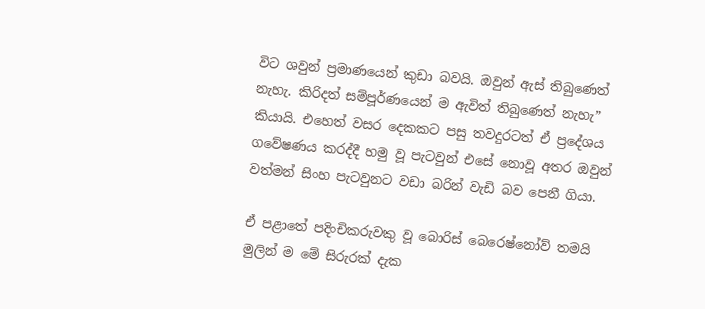විට ශවුන් ප්‍රමාණයෙන් කුඩා බවයි. ඔවුන් ඇස් තිබුණෙත් නැහැ. කිරිදත් සම්පූර්ණයෙන් ම ඇවිත් තිබුණෙත් නැහැ” කියායි. එහෙත් වසර දෙකකට පසු තවදුරටත් ඒ ප්‍රදේශය ගවේෂණය කරද්දී හමු වූ පැටවුන් එසේ නොවූ අතර ඔවුන් වත්මන් සිංහ පැටවුනට වඩා බරින් වැඩි බව පෙනී ගියා.

ඒ පළාතේ පදිංචිකරුවකු වූ බොරිස් බෙරෙෂ්නෝව් තමයි මුලින් ම මේ සිරුරක් දැක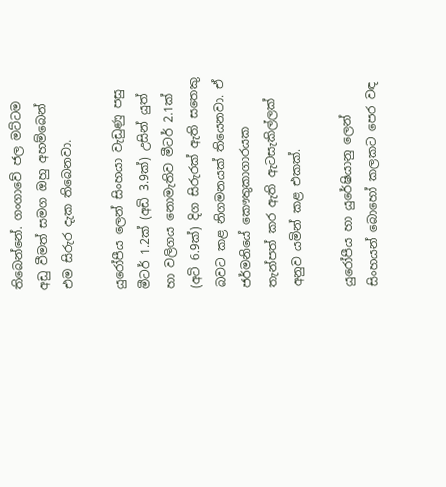තිබෙන්නේ. ගංගාවේ ජල මට්ටම අඩු වීමත් සමග ඔහු අහම්බෙන් එම සිරුර දැක තිබෙනවා.

යුරෝපීය ලෙන් සිංහයා වැඩුණු පසු මීටර් 1.2ක් (අඩි 3.9ක්) උසින් යුත් හා වලිගය නොමැතිව මීටර් 2.1ක් (අටි 6.9ක්) දිග සිරුරක් ඇති සතෙකු බවට කළ නිගමනයක් තියෙනවා. ඒ ජර්මනියේ කෞතුකාගාරයක තැන්පත් කර ඇති ඇටසැකිල්ලක් අනුව යමින් කළ එකක්.

යුරෝපීය හා යුරේෂියානු ලෙන් සිංහයන් බොහෝ කලකට පෙර වඳ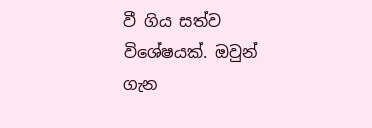වී ගිය සත්ව විශේෂයක්. ඔවුන් ගැන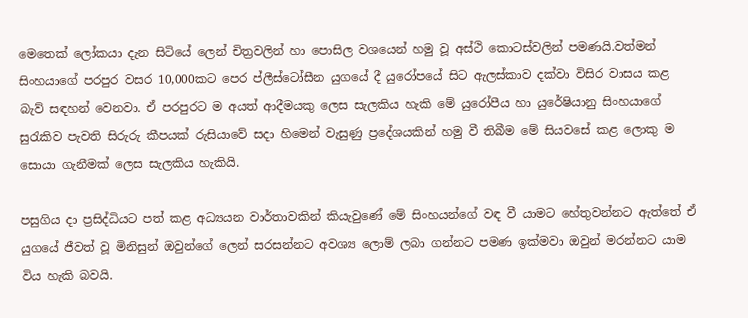මෙතෙක් ලෝකයා දැන සිටියේ ලෙන් චිත්‍රවලින් හා පොසිල වශයෙන් හමු වූ අස්ථි කොටස්වලින් පමණයි.වත්මන් සිංහයාගේ පරපුර වසර 10,000කට පෙර ප්ලීස්ටෝසීන යුගයේ දී යුරෝපයේ සිට ඇලස්කාව දක්වා විසිර වාසය කළ බැව් සඳහන් වෙනවා. ඒ පරපුරට ම අයත් ආදීමයකු ලෙස සැලකිය හැකි මේ යුරෝපීය හා යුරේෂියානු සිංහයාගේ සුරැකිව පැවති සිරුරු කීපයක් රුසියාවේ සදා හිමෙන් වැසුණු ප්‍රදේශයකින් හමු වී තිබීම මේ සියවසේ කළ ලොකු ම සොයා ගැනීමක් ලෙස සැලකිය හැකියි.

පසුගිය දා ප්‍රසිද්ධියට පත් කළ අධ්‍යයන වාර්තාවකින් කියැවුණේ මේ සිංහයන්ගේ වඳ වී යාමට හේතුවන්නට ඇත්තේ ඒ යුගයේ ජීවත් වූ මිනිසුන් ඔවුන්ගේ ලෙන් සරසන්නට අවශ්‍ය ලොම් ලබා ගන්නට පමණ ඉක්මවා ඔවුන් මරන්නට යාම විය හැකි බවයි.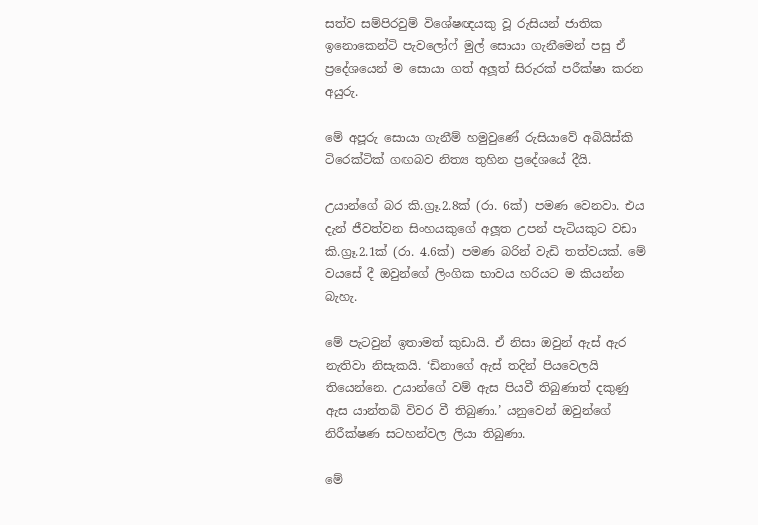සත්ව සම්පිරවුම් විශේෂඥයකු වූ රුසියන් ජාතික ඉනොකෙන්ටි පැවලෝෆ් මුල් සොයා ගැනීමෙන් පසු ඒ ප්‍රදේශයෙන් ම සොයා ගත් අලූත් සිරුරක් පරීක්ෂා කරන අයුරු.

මේ අපූරු සොයා ගැනීම් හමුවුණේ රුසියාවේ අබියිස්කි ටිරෙක්ටික් ගඟබව නිත්‍ය තුහින ප්‍රදේශයේ දීයි.

උයාන්ගේ බර කි.ග්‍රෑ.2.8ක් (රා. 6ක්) පමණ වෙනවා. එය දැන් ජීවත්වන සිංහයකුගේ අලූත උපන් පැටියකුට වඩා කි.ග්‍රෑ.2.1ක් (රා. 4.6ක්) පමණ බරින් වැඩි තත්වයක්. මේ වයසේ දී ඔවුන්ගේ ලිංගික භාවය හරියට ම කියන්න බැහැ.

මේ පැටවුන් ඉතාමත් කුඩායි. ඒ නිසා ඔවුන් ඇස් ඇර නැතිවා නිසැකයි. ‘ඩිනාගේ ඇස් තදින් පියවෙලයි තියෙන්නෙ. උයාන්ගේ වම් ඇස පියවී තිබුණාත් දකුණු ඇස යාන්තබි විවර වී තිබුණා.’ යනුවෙන් ඔවුන්ගේ නිරීක්ෂණ සටහන්වල ලියා තිබුණා.

මේ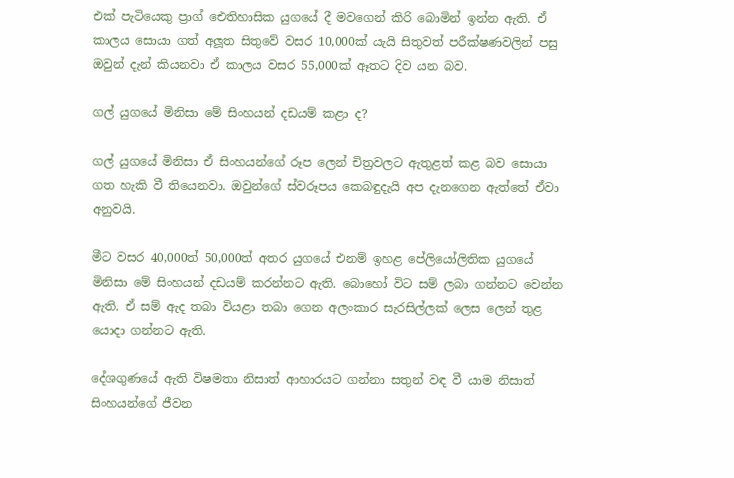එක් පැටියෙකු ප්‍රාග් ඓතිහාසික යුගයේ දී මවගෙන් කිරි බොමින් ඉන්න ඇති. ඒ කාලය සොයා ගත් අලූත සිතුවේ වසර 10,000ක් යැයි සිතුවත් පරීක්ෂණවලින් පසු ඔවුන් දැන් කියනවා ඒ කාලය වසර 55,000ක් ඈතට දිව යන බව.

ගල් යුගයේ මිනිසා මේ සිංහයන් දඩයම් කළා ද?

ගල් යුගයේ මිනිසා ඒ සිංහයන්ගේ රූප ලෙන් චිත්‍රවලට ඇතුළත් කළ බව සොයා ගත හැකි වී තියෙනවා. ඔවුන්ගේ ස්වරූපය කෙබඳුදැයි අප දැනගෙන ඇත්තේ ඒවා අනුවයි.

මීට වසර 40,000ත් 50,000ත් අතර යුගයේ එනම් ඉහළ පේලියෝලිතික යුගයේ මිනිසා මේ සිංහයන් දඩයම් කරන්නට ඇති. බොහෝ විට සම් ලබා ගන්නට වෙන්න ඇති. ඒ සම් ඇද තබා වියළා තබා ගෙන අලංකාර සැරසිල්ලක් ලෙස ලෙන් තුළ යොදා ගන්නට ඇති.

දේශගුණයේ ඇති විෂමතා නිසාත් ආහාරයට ගන්නා සතුන් වඳ වී යාම නිසාත් සිංහයන්ගේ ජීවන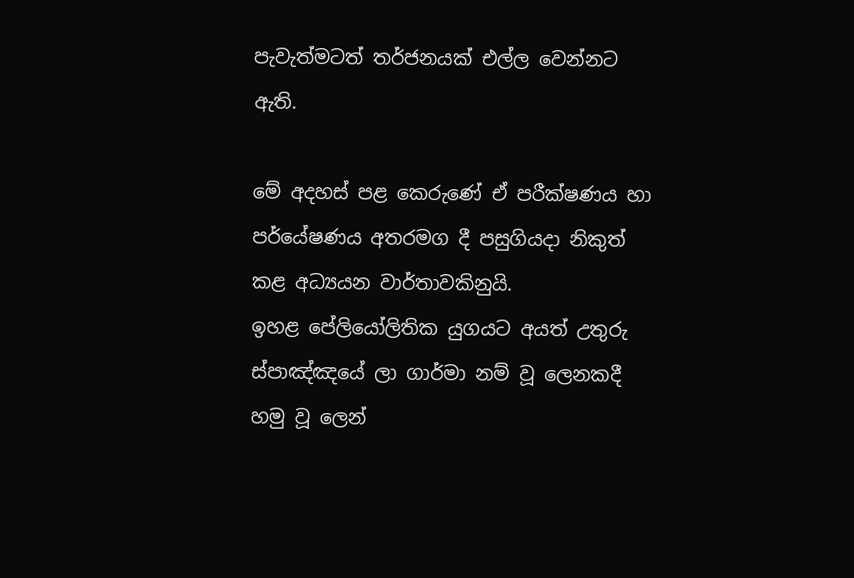පැවැත්මටත් තර්ජනයක් එල්ල වෙන්නට ඇති.

මේ අදහස් පළ කෙරුණේ ඒ පරීක්ෂණය හා පර්යේෂණය අතරමග දී පසුගියදා නිකුත් කළ අධ්‍යයන වාර්තාවකිනුයි.
ඉහළ පේලියෝලිතික යුගයට අයත් උතුරු ස්පාඤ්ඤයේ ලා ගාර්මා නම් වූ ලෙනකදී හමු වූ ලෙන්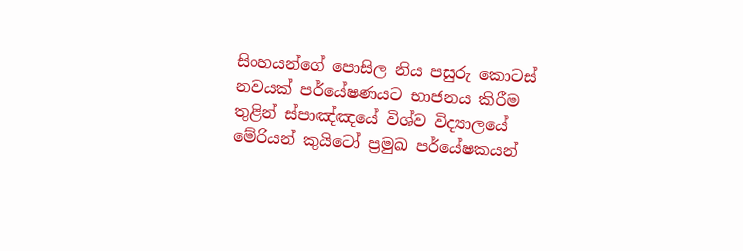සිංහයන්ගේ පොසිල නිය පසුරු කොටස් නවයක් පර්යේෂණයට භාජනය කිරීම තුළින් ස්පාඤ්ඤයේ විශ්ව විද්‍යාලයේ මේරියන් කුයිටෝ ප්‍රමුඛ පර්යේෂකයන්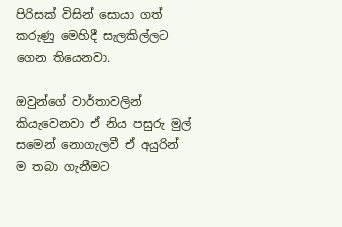පිරිසක් විසින් සොයා ගත් කරුණු මෙහිදී සැලකිල්ලට ගෙන තියෙනවා.

ඔවුන්ගේ වාර්තාවලින් කියැවෙනවා ඒ නිය පසුරු මුල් සමෙන් නොගැලවී ඒ අයුරින් ම තබා ගැනීමට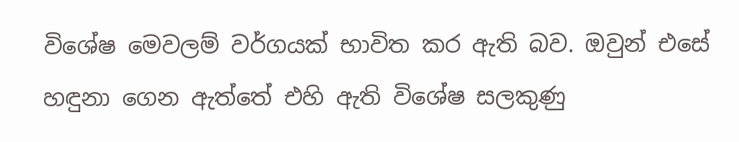විශේෂ මෙවලම් වර්ගයක් භාවිත කර ඇති බව. ඔවුන් එසේ හඳුනා ගෙන ඇත්තේ එහි ඇති විශේෂ සලකුණු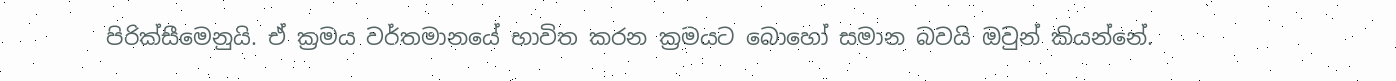පිරික්සීමෙනුයි. ඒ ක්‍රමය වර්තමානයේ භාවිත කරන ක්‍රමයට බොහෝ සමාන බවයි ඔවුන් කියන්නේ.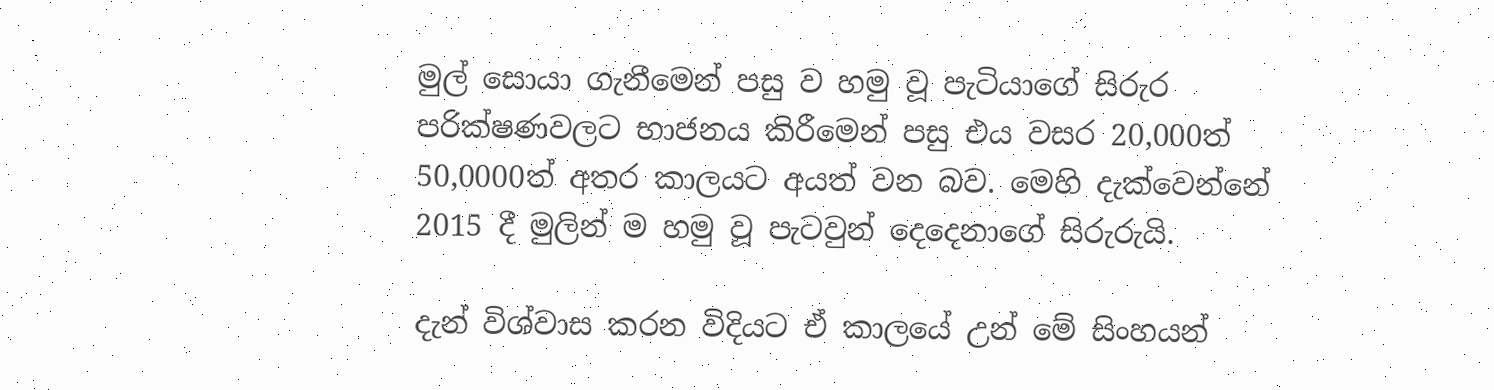මුල් සොයා ගැනීමෙන් පසු ව හමු වූ පැටියාගේ සිරුර පරික්ෂණවලට භාජනය කිරීමෙන් පසු එය වසර 20,000ත් 50,0000ත් අතර කාලයට අයත් වන බව. මෙහි දැක්වෙන්නේ 2015 දී මුලින් ම හමු වූ පැටවුන් දෙදෙනාගේ සිරුරුයි.

දැන් විශ්වාස කරන විදියට ඒ කාලයේ උන් මේ සිංහයන්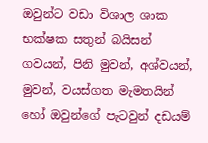ඔවුන්ට වඩා විශාල ශාක භක්ෂක සතුන් බයිසන් ගවයන්, පිනි මුවන්, අශ්වයන්, මුවන්, වයස්ගත මැමතයින් හෝ ඔවුන්ගේ පැටවුන් දඩයම්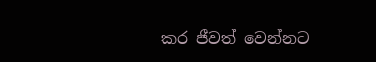කර ජීවත් වෙන්නට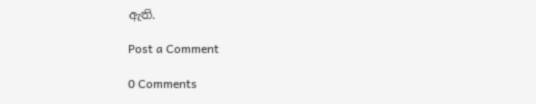ඇති.

Post a Comment

0 Comments